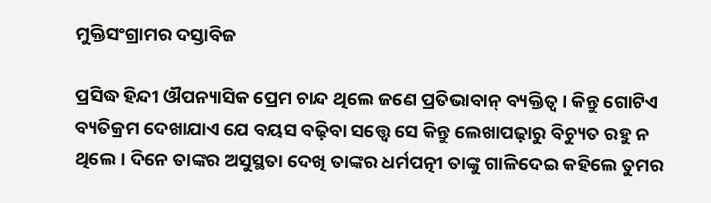ମୁକ୍ତିସଂଗ୍ରାମର ଦସ୍ତାବିଜ

ପ୍ରସିଦ୍ଧ ହିନ୍ଦୀ ଔପନ୍ୟାସିକ ପ୍ରେମ ଚାନ୍ଦ ଥିଲେ ଜଣେ ପ୍ରତିଭାବାନ୍‌ ବ୍ୟକ୍ତିତ୍ୱ। କିନ୍ତୁ ଗୋଟିଏ ବ୍ୟତିକ୍ରମ ଦେଖାଯାଏ ଯେ ବୟସ ବଢ଼ିବା ସତ୍ତ୍ୱେ ସେ କିନ୍ତୁ ଲେଖାପଢ଼ାରୁ ବିଚ୍ୟୁତ ରହୁ ନ ଥିଲେ। ଦିନେ ତାଙ୍କର ଅସୁସ୍ଥତା ଦେଖି ତାଙ୍କର ଧର୍ମପତ୍ନୀ ତାଙ୍କୁ ଗାଳିଦେଇ କହିଲେ ତୁମର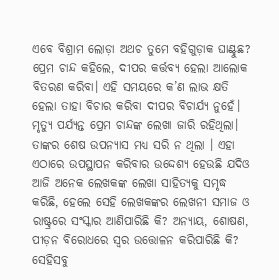ଏବେ ବିଶ୍ରାମ ଲୋଡ଼ା ଅଥଚ ତୁମେ ବହିଗୁଡ଼ାକ ଘାଣ୍ଟୁଛ? ପ୍ରେମ ଚାନ୍ଦ କହିଲେ, ଦୀପର କର୍ତ୍ତବ୍ୟ ହେଲା ଆଲୋକ ବିତରଣ କରିବା। ଏହି ସମୟରେ କ’ଣ ଲାଭ କ୍ଷତି ହେଲା ତାହା ବିଚାର କରିବା ଦୀପର ବିଚାର୍ଯ୍ୟ ନୁହେଁ। ମୃତ୍ୟୁ ପର୍ଯ୍ୟନ୍ତ ପ୍ରେମ ଚାନ୍ଦଙ୍କ ଲେଖା ଜାରି ରହିଥିଲା। ତାଙ୍କର ଶେଷ ଉପନ୍ୟାସ ମଧ୍ୟ ସରି ନ ଥିଲା । ଏହା ଏଠାରେ ଉପସ୍ଥାପନ କରିବାର ଉଦ୍ଦେଶ୍ୟ ହେଉଛି ଯଦିଓ ଆଜି ଅନେକ ଲେଖକଙ୍କ ଲେଖା ସାହିତ୍ୟକୁ ସମୃଦ୍ଧ କରିଛି, ହେଲେ ସେହି ଲେଖକଙ୍କର ଲେଖନୀ ସମାଜ ଓ ରାଷ୍ଟ୍ରରେ ସଂସ୍କାର ଆଣିପାରିଛି କି? ଅନ୍ୟାୟ, ଶୋଷଣ, ପୀଡ଼ନ ବିରୋଧରେ ସ୍ବର ଉତ୍ତୋଳନ କରିପାରିଛି କି? ସେହିସବୁ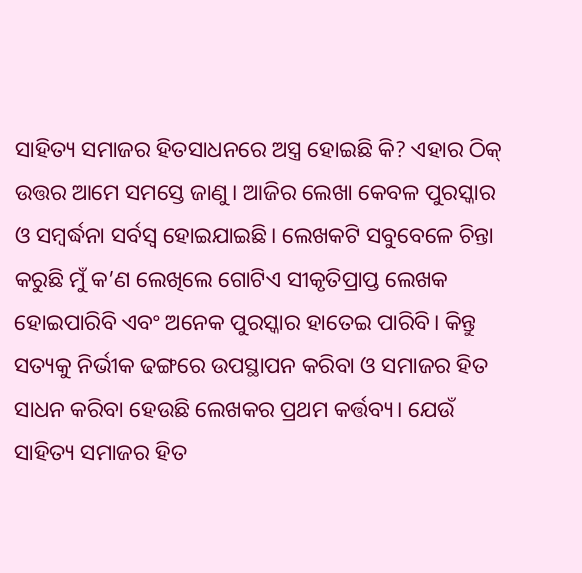ସାହିତ୍ୟ ସମାଜର ହିତସାଧନରେ ଅସ୍ତ୍ର ହୋଇଛି କି? ଏହାର ଠିକ୍‌ ଉତ୍ତର ଆମେ ସମସ୍ତେ ଜାଣୁ। ଆଜିର ଲେଖା କେବଳ ପୁରସ୍କାର ଓ ସମ୍ବର୍ଦ୍ଧନା ସର୍ବସ୍ବ ହୋଇଯାଇଛି। ଲେଖକଟି ସବୁବେଳେ ଚିନ୍ତା କରୁଛି ମୁଁ କ’ଣ ଲେଖିଲେ ଗୋଟିଏ ସୀକୃତିପ୍ରାପ୍ତ ଲେଖକ ହୋଇପାରିବି ଏବଂ ଅନେକ ପୁରସ୍କାର ହାତେଇ ପାରିବି। କିନ୍ତୁ ସତ୍ୟକୁ ନିର୍ଭୀକ ଢଙ୍ଗରେ ଉପସ୍ଥାପନ କରିବା ଓ ସମାଜର ହିତ ସାଧନ କରିବା ହେଉଛି ଲେଖକର ପ୍ରଥମ କର୍ତ୍ତବ୍ୟ। ଯେଉଁ ସାହିତ୍ୟ ସମାଜର ହିତ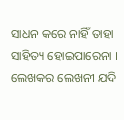ସାଧନ କରେ ନାହିଁ ତାହା ସାହିତ୍ୟ ହୋଇପାରେନା । ଲେଖକର ଲେଖନୀ ଯଦି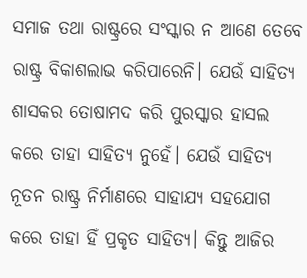ସମାଜ ତଥା ରାଷ୍ଟ୍ରରେ ସଂସ୍କାର ନ ଆଣେ ତେବେ ରାଷ୍ଟ୍ର ବିକାଶଲାଭ କରିପାରେନି। ଯେଉଁ ସାହିତ୍ୟ ଶାସକର ତୋଷାମଦ କରି ପୁରସ୍କାର ହାସଲ କରେ ତାହା ସାହିତ୍ୟ ନୁହେଁ। ଯେଉଁ ସାହିତ୍ୟ ନୂତନ ରାଷ୍ଟ୍ର ନିର୍ମାଣରେ ସାହାଯ୍ୟ ସହଯୋଗ କରେ ତାହା ହିଁ ପ୍ରକୃତ ସାହିତ୍ୟ। କିନ୍ତୁ ଆଜିର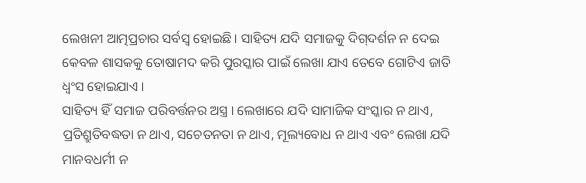ଲେଖନୀ ଆତ୍ମପ୍ରଚାର ସର୍ବସ୍ବ ହୋଇଛି। ସାହିତ୍ୟ ଯଦି ସମାଜକୁ ଦିଗ୍‌ଦର୍ଶନ ନ ଦେଇ କେବଳ ଶାସକକୁ ତୋଷାମଦ କରି ପୁରସ୍କାର ପାଇଁ ଲେଖା ଯାଏ ତେବେ ଗୋଟିଏ ଜାତି ଧ୍ୱଂସ ହୋଇଯାଏ।
ସାହିତ୍ୟ ହିଁ ସମାଜ ପରିବର୍ତ୍ତନର ଅସ୍ତ୍ର । ଲେଖାରେ ଯଦି ସାମାଜିକ ସଂସ୍କାର ନ ଥାଏ, ପ୍ରତିଶ୍ରୁତିବଦ୍ଧତା ନ ଥାଏ, ସଚେତନତା ନ ଥାଏ, ମୂଲ୍ୟବୋଧ ନ ଥାଏ ଏବଂ ଲେଖା ଯଦି ମାନବଧର୍ମୀ ନ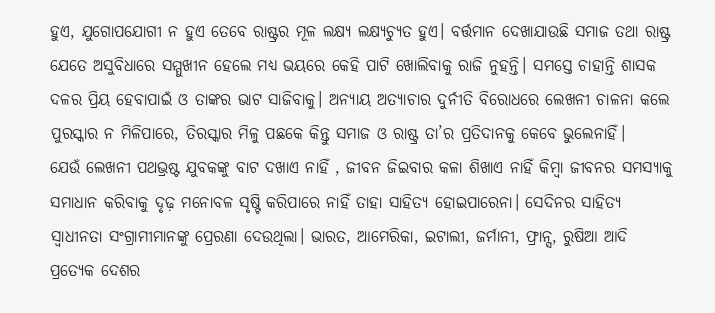ହୁଏ, ଯୁଗୋପଯୋଗୀ ନ ହୁଏ ତେବେ ରାଷ୍ଟ୍ରର ମୂଳ ଲକ୍ଷ୍ୟ ଲକ୍ଷ୍ୟଚ୍ୟୁତ ହୁଏ। ବର୍ତ୍ତମାନ ଦେଖାଯାଉଛି ସମାଜ ତଥା ରାଷ୍ଟ୍ର ଯେତେ ଅସୁବିଧାରେ ସମ୍ମୁଖୀନ ହେଲେ ମଧ୍ୟ ଭୟରେ କେହି ପାଟି ଖୋଲିବାକୁ ରାଜି ନୁହନ୍ତି। ସମସ୍ତେ ଚାହାନ୍ତି ଶାସକ ଦଳର ପ୍ରିୟ ହେବାପାଇଁ ଓ ତାଙ୍କର ଭାଟ ସାଜିବାକୁ। ଅନ୍ୟାୟ ଅତ୍ୟାଚାର ଦୁର୍ନୀତି ବିରୋଧରେ ଲେଖନୀ ଚାଳନା କଲେ ପୁରସ୍କାର ନ ମିଳିପାରେ, ତିରସ୍କାର ମିଳୁ ପଛକେ କିନ୍ତୁ ସମାଜ ଓ ରାଷ୍ଟ୍ର ତା’ର ପ୍ରତିଦାନକୁ କେବେ ଭୁଲେନାହିଁ।
ଯେଉଁ ଲେଖନୀ ପଥଭ୍ରଷ୍ଟ ଯୁବକଙ୍କୁ ବାଟ ଦଖାଏ ନାହିଁ , ଜୀବନ ଜିଇବାର କଳା ଶିଖାଏ ନାହିଁ କିମ୍ବା ଜୀବନର ସମସ୍ୟାକୁ ସମାଧାନ କରିବାକୁ ଦୃଢ଼ ମନୋବଳ ସୃଷ୍ଟି କରିପାରେ ନାହିଁ ତାହା ସାହିତ୍ୟ ହୋଇପାରେନା। ସେଦିନର ସାହିତ୍ୟ ସ୍ବାଧୀନତା ସଂଗ୍ରାମୀମାନଙ୍କୁ ପ୍ରେରଣା ଦେଉଥିଲା। ଭାରତ, ଆମେରିକା, ଇଟାଲୀ, ଜର୍ମାନୀ, ଫ୍ରାନ୍ସ, ରୁଷିଆ ଆଦି ପ୍ରତ୍ୟେକ ଦେଶର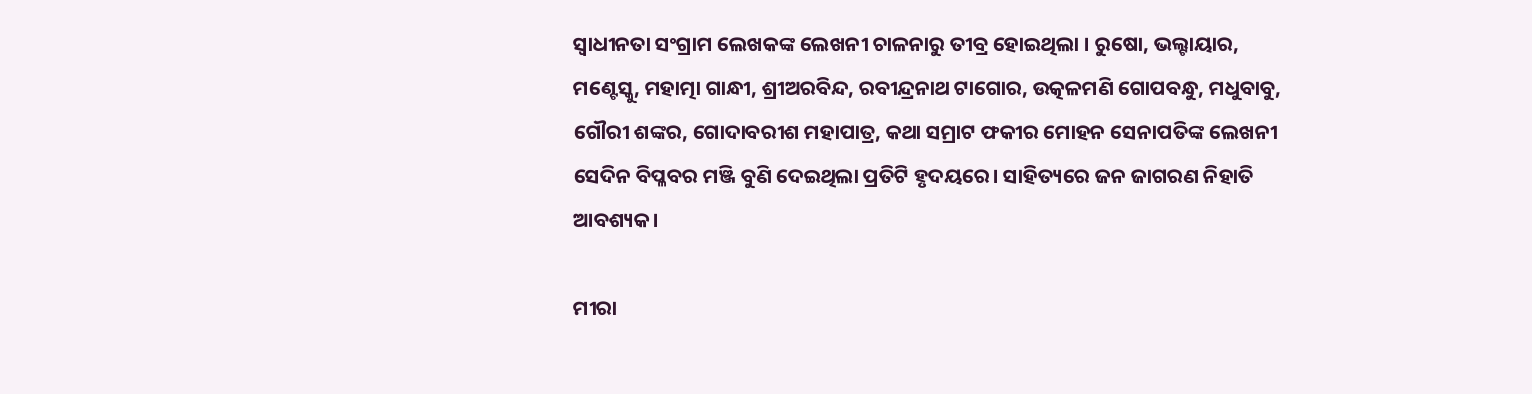ସ୍ବାଧୀନତା ସଂଗ୍ରାମ ଲେଖକଙ୍କ ଲେଖନୀ ଚାଳନାରୁ ତୀବ୍ର ହୋଇଥିଲା । ରୁଷୋ, ଭଲ୍ଟାୟାର, ମଣ୍ଟେସ୍କୁ, ମହାତ୍ମା ଗାନ୍ଧୀ, ଶ୍ରୀଅରବିନ୍ଦ, ରବୀନ୍ଦ୍ରନାଥ ଟାଗୋର, ଉତ୍କଳମଣି ଗୋପବନ୍ଧୁ, ମଧୁବାବୁ, ଗୌରୀ ଶଙ୍କର, ଗୋଦାବରୀଶ ମହାପାତ୍ର, କଥା ସମ୍ରାଟ ଫକୀର ମୋହନ ସେନାପତିଙ୍କ ଲେଖନୀ ସେଦିନ ବିପ୍ଳବର ମଞ୍ଜି ବୁଣି ଦେଇଥିଲା ପ୍ରତିଟି ହୃଦୟରେ। ସାହିତ୍ୟରେ ଜନ ଜାଗରଣ ନିହାତି ଆବଶ୍ୟକ।

ମୀରା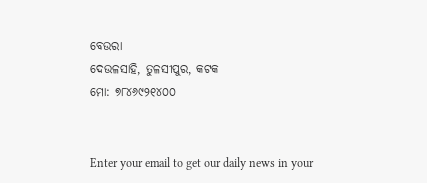ବେଉରା
ଦେଉଳସାହି, ତୁଳସୀପୁର, କଟକ
ମୋ: ୭୮୪୬୯୨୧୪୦୦


Enter your email to get our daily news in your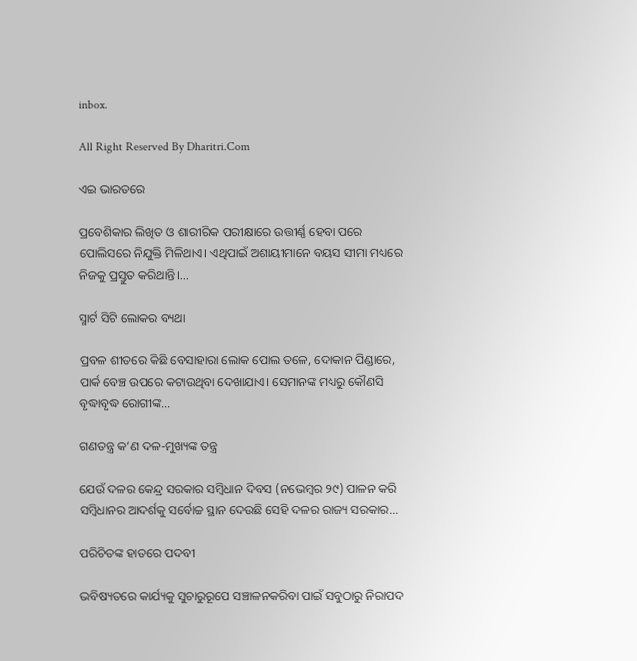inbox.

All Right Reserved By Dharitri.Com

ଏଇ ଭାରତରେ

ପ୍ରବେଶିକାର ଲିଖିତ ଓ ଶାରୀରିକ ପରୀକ୍ଷାରେ ଉତ୍ତୀର୍ଣ୍ଣ ହେବା ପରେ ପୋଲିସରେ ନିଯୁକ୍ତି ମିଳିଥାଏ। ଏଥିପାଇଁ ଅଶାୟୀମାନେ ବୟସ ସୀମା ମଧ୍ୟରେ ନିଜକୁ ପ୍ରସ୍ତୁତ କରିଥାନ୍ତି।...

ସ୍ମାର୍ଟ ସିଟି ଲୋକର ବ୍ୟଥା

ପ୍ରବଳ ଶୀତରେ କିଛି ବେସାହାରା ଲୋକ ପୋଲ ତଳେ, ଦୋକାନ ପିଣ୍ଡାରେ, ପାର୍କ ବେଞ୍ଚ ଉପରେ କଟାଉଥିବା ଦେଖାଯାଏ। ସେମାନଙ୍କ ମଧ୍ୟରୁ କୌଣସି ବୃଦ୍ଧାବୃଦ୍ଧ ରୋଗୀଙ୍କ...

ଗଣତନ୍ତ୍ର କ’ଣ ଦଳ-ମୁଖ୍ୟଙ୍କ ତନ୍ତ୍ର

ଯେଉଁ ଦଳର କେନ୍ଦ୍ର ସରକାର ସମ୍ବିଧାନ ଦିବସ (ନଭେମ୍ବର ୨୯) ପାଳନ କରି ସମ୍ବିଧାନର ଆଦର୍ଶକୁ ସର୍ବୋଚ୍ଚ ସ୍ଥାନ ଦେଉଛି ସେହି ଦଳର ରାଜ୍ୟ ସରକାର...

ପରିଚିତଙ୍କ ହାତରେ ପଦବୀ

ଭବିଷ୍ୟତରେ କାର୍ଯ୍ୟକୁ ସୁଚାରୁରୂପେ ସଞ୍ଚାଳନକରିବା ପାଇଁ ସବୁଠାରୁ ନିରାପଦ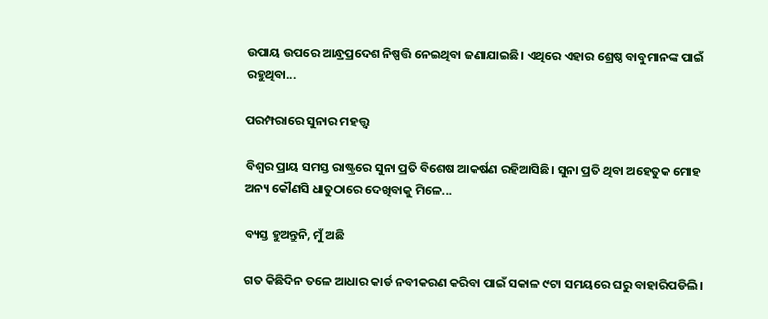ଉପାୟ ଉପରେ ଆନ୍ଧ୍ରପ୍ରଦେଶ ନିଷ୍ପତ୍ତି ନେଇଥିବା ଜଣାଯାଇଛି। ଏଥିରେ ଏହାର ଶ୍ରେଷ୍ଠ ବାବୁମାନଙ୍କ ପାଇଁ ରହୁଥିବା...

ପରମ୍ପରାରେ ସୁନାର ମହତ୍ତ୍ୱ

ବିଶ୍ବର ପ୍ରାୟ ସମସ୍ତ ରାଷ୍ଟ୍ରରେ ସୁନା ପ୍ରତି ବିଶେଷ ଆକର୍ଷଣ ରହିଆସିଛି। ସୁନା ପ୍ରତି ଥିବା ଅହେତୁକ ମୋହ ଅନ୍ୟ କୌଣସି ଧାତୁଠାରେ ଦେଖିବାକୁ ମିଳେ...

ବ୍ୟସ୍ତ ହୁଅନ୍ତୁନି, ମୁଁ ଅଛି

ଗତ କିଛିଦିନ ତଳେ ଆଧାର କାର୍ଡ ନବୀକରଣ କରିବା ପାଇଁ ସକାଳ ୯ଟା ସମୟରେ ଘରୁ ବାହାରିପଡିଲି।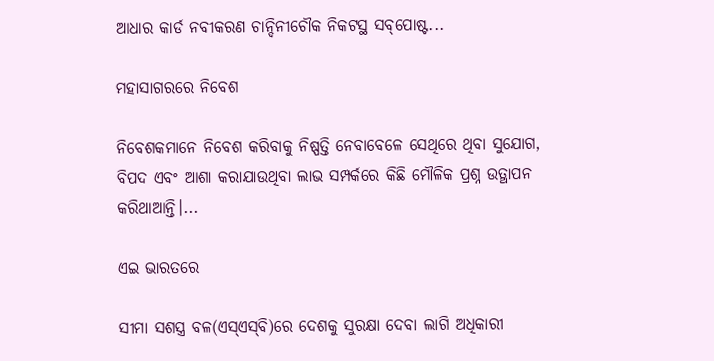ଆଧାର କାର୍ଡ ନବୀକରଣ ଚାନ୍ଦିନୀଚୌକ ନିକଟସ୍ଥ ସବ୍‌ପୋଷ୍ଟ...

ମହାସାଗରରେ ନିବେଶ

ନିବେଶକମାନେ ନିବେଶ କରିବାକୁ ନିଷ୍ପତ୍ତି ନେବାବେଳେ ସେଥିରେ ଥିବା ସୁଯୋଗ, ବିପଦ ଏବଂ ଆଶା କରାଯାଉଥିବା ଲାଭ ସମ୍ପର୍କରେ କିଛି ମୌଳିକ ପ୍ରଶ୍ନ ଉତ୍ଥାପନ କରିଥାଆନ୍ତି।...

ଏଇ ଭାରତରେ

ସୀମା ସଶସ୍ତ୍ର ବଳ(ଏସ୍‌ଏସ୍‌ବି)ରେ ଦେଶକୁ ସୁରକ୍ଷା ଦେବା ଲାଗି ଅଧିକାରୀ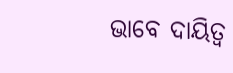ଭାବେ ଦାୟିତ୍ୱ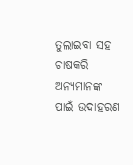ତୁଲାଇବା ସହ ଚାଷକରି ଅନ୍ୟମାନଙ୍କ ପାଇଁ ଉଦାହରଣ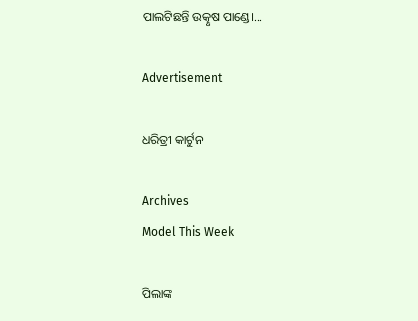ପାଲଟିଛନ୍ତି ଉତ୍କୃଷ ପାଣ୍ଡେ।...

Advertisement

ଧରିତ୍ରୀ କାର୍ଟୁନ

Archives
Model This Week

ପିଲାଙ୍କ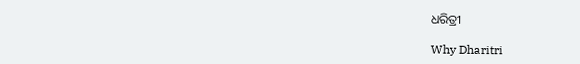ଧରିତ୍ରୀ

Why Dharitri